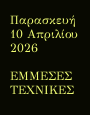Παρασκευή 10 Απριλίου 2026

ΕΜΜΕΣΕΣ ΤΕΧΝΙΚΕΣ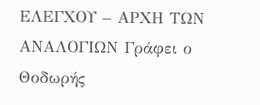ΕΛΕΓΧΟΥ – ΑΡΧΗ ΤΩΝ ΑΝΑΛΟΓΙΩΝ Γράφει ο Θοδωρής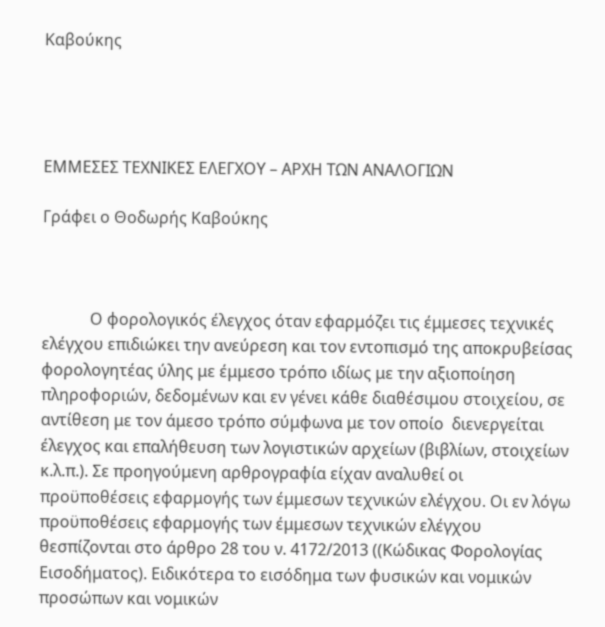Καβούκης




ΕΜΜΕΣΕΣ ΤΕΧΝΙΚΕΣ ΕΛΕΓΧΟΥ – ΑΡΧΗ ΤΩΝ ΑΝΑΛΟΓΙΩΝ

Γράφει ο Θοδωρής Καβούκης



            Ο φορολογικός έλεγχος όταν εφαρμόζει τις έμμεσες τεχνικές ελέγχου επιδιώκει την ανεύρεση και τον εντοπισμό της αποκρυβείσας φορολογητέας ύλης με έμμεσο τρόπο ιδίως με την αξιοποίηση πληροφοριών, δεδομένων και εν γένει κάθε διαθέσιμου στοιχείου, σε αντίθεση με τον άμεσο τρόπο σύμφωνα με τον οποίο  διενεργείται έλεγχος και επαλήθευση των λογιστικών αρχείων (βιβλίων, στοιχείων κ.λ.π.). Σε προηγούμενη αρθρογραφία είχαν αναλυθεί οι προϋποθέσεις εφαρμογής των έμμεσων τεχνικών ελέγχου. Οι εν λόγω προϋποθέσεις εφαρμογής των έμμεσων τεχνικών ελέγχου θεσπίζονται στο άρθρο 28 του ν. 4172/2013 ((Κώδικας Φορολογίας Εισοδήματος). Ειδικότερα το εισόδημα των φυσικών και νομικών προσώπων και νομικών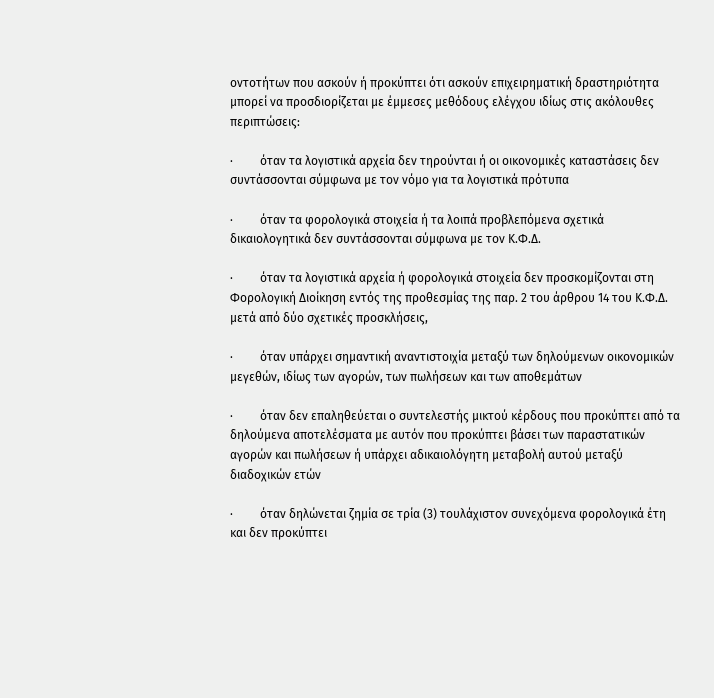οντοτήτων που ασκούν ή προκύπτει ότι ασκούν επιχειρηματική δραστηριότητα μπορεί να προσδιορίζεται με έμμεσες μεθόδους ελέγχου ιδίως στις ακόλουθες περιπτώσεις:

·         όταν τα λογιστικά αρχεία δεν τηρούνται ή οι οικονομικές καταστάσεις δεν συντάσσονται σύμφωνα με τον νόμο για τα λογιστικά πρότυπα

·         όταν τα φορολογικά στοιχεία ή τα λοιπά προβλεπόμενα σχετικά δικαιολογητικά δεν συντάσσονται σύμφωνα με τον Κ.Φ.Δ.

·         όταν τα λογιστικά αρχεία ή φορολογικά στοιχεία δεν προσκομίζονται στη Φορολογική Διοίκηση εντός της προθεσμίας της παρ. 2 του άρθρου 14 του Κ.Φ.Δ. μετά από δύο σχετικές προσκλήσεις,

·         όταν υπάρχει σημαντική αναντιστοιχία μεταξύ των δηλούμενων οικονομικών μεγεθών, ιδίως των αγορών, των πωλήσεων και των αποθεμάτων

·         όταν δεν επαληθεύεται ο συντελεστής μικτού κέρδους που προκύπτει από τα δηλούμενα αποτελέσματα με αυτόν που προκύπτει βάσει των παραστατικών αγορών και πωλήσεων ή υπάρχει αδικαιολόγητη μεταβολή αυτού μεταξύ διαδοχικών ετών

·         όταν δηλώνεται ζημία σε τρία (3) τουλάχιστον συνεχόμενα φορολογικά έτη και δεν προκύπτει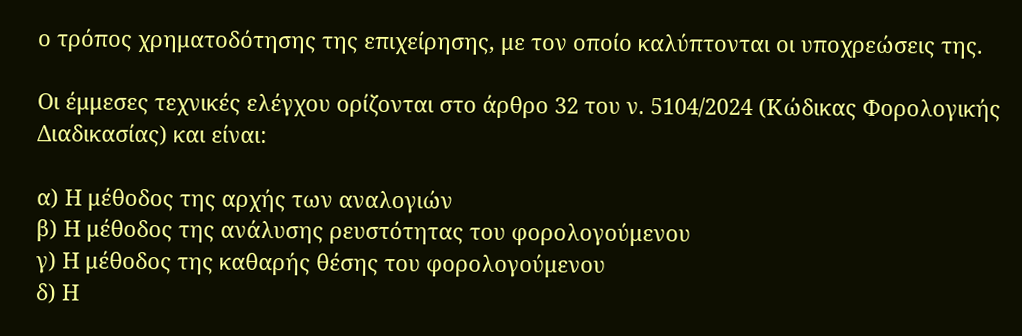ο τρόπος χρηματοδότησης της επιχείρησης, με τον οποίο καλύπτονται οι υποχρεώσεις της.

Οι έμμεσες τεχνικές ελέγχου ορίζονται στο άρθρο 32 του ν. 5104/2024 (Κώδικας Φορολογικής Διαδικασίας) και είναι:

α) Η μέθοδος της αρχής των αναλογιών
β) Η μέθοδος της ανάλυσης ρευστότητας του φορολογούμενου
γ) Η μέθοδος της καθαρής θέσης του φορολογούμενου
δ) Η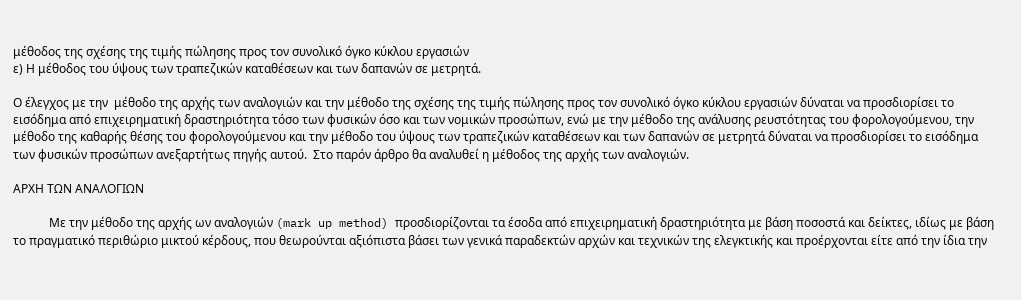μέθοδος της σχέσης της τιμής πώλησης προς τον συνολικό όγκο κύκλου εργασιών
ε) Η μέθοδος του ύψους των τραπεζικών καταθέσεων και των δαπανών σε μετρητά.

Ο έλεγχος με την  μέθοδο της αρχής των αναλογιών και την μέθοδο της σχέσης της τιμής πώλησης προς τον συνολικό όγκο κύκλου εργασιών δύναται να προσδιορίσει το εισόδημα από επιχειρηματική δραστηριότητα τόσο των φυσικών όσο και των νομικών προσώπων, ενώ με την μέθοδο της ανάλυσης ρευστότητας του φορολογούμενου, την μέθοδο της καθαρής θέσης του φορολογούμενου και την μέθοδο του ύψους των τραπεζικών καταθέσεων και των δαπανών σε μετρητά δύναται να προσδιορίσει το εισόδημα των φυσικών προσώπων ανεξαρτήτως πηγής αυτού.  Στο παρόν άρθρο θα αναλυθεί η μέθοδος της αρχής των αναλογιών.

ΑΡΧΗ ΤΩΝ ΑΝΑΛΟΓΙΩΝ

            Με την μέθοδο της αρχής ων αναλογιών (mark up method) προσδιορίζονται τα έσοδα από επιχειρηματική δραστηριότητα με βάση ποσοστά και δείκτες, ιδίως με βάση το πραγματικό περιθώριο μικτού κέρδους, που θεωρούνται αξιόπιστα βάσει των γενικά παραδεκτών αρχών και τεχνικών της ελεγκτικής και προέρχονται είτε από την ίδια την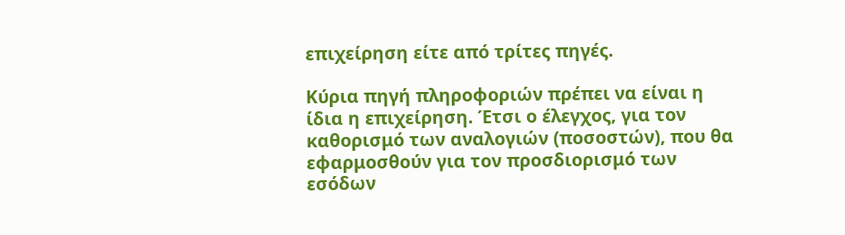επιχείρηση είτε από τρίτες πηγές.

Κύρια πηγή πληροφοριών πρέπει να είναι η ίδια η επιχείρηση. Έτσι ο έλεγχος, για τον καθορισμό των αναλογιών (ποσοστών), που θα εφαρμοσθούν για τον προσδιορισμό των εσόδων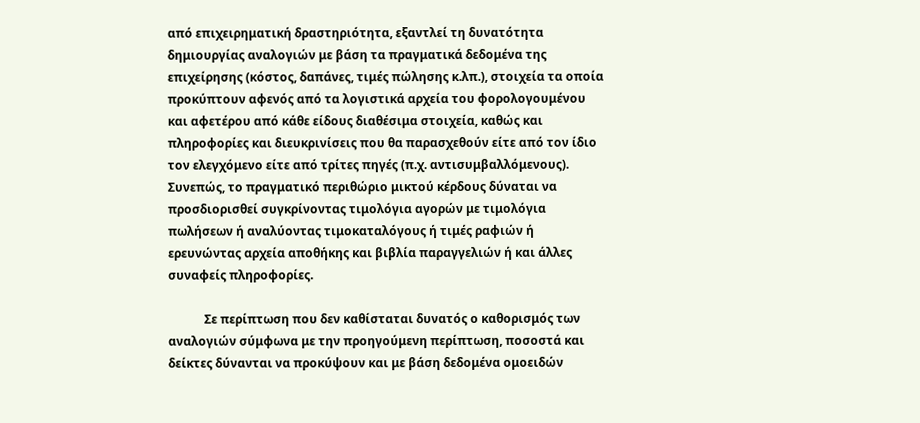από επιχειρηματική δραστηριότητα, εξαντλεί τη δυνατότητα δημιουργίας αναλογιών με βάση τα πραγματικά δεδομένα της επιχείρησης (κόστος, δαπάνες, τιμές πώλησης κ.λπ.), στοιχεία τα οποία προκύπτουν αφενός από τα λογιστικά αρχεία του φορολογουμένου και αφετέρου από κάθε είδους διαθέσιμα στοιχεία, καθώς και πληροφορίες και διευκρινίσεις που θα παρασχεθούν είτε από τον ίδιο τον ελεγχόμενο είτε από τρίτες πηγές (π.χ. αντισυμβαλλόμενους). Συνεπώς, το πραγματικό περιθώριο μικτού κέρδους δύναται να προσδιορισθεί συγκρίνοντας τιμολόγια αγορών με τιμολόγια πωλήσεων ή αναλύοντας τιμοκαταλόγους ή τιμές ραφιών ή ερευνώντας αρχεία αποθήκης και βιβλία παραγγελιών ή και άλλες συναφείς πληροφορίες.

            Σε περίπτωση που δεν καθίσταται δυνατός ο καθορισμός των αναλογιών σύμφωνα με την προηγούμενη περίπτωση, ποσοστά και δείκτες δύνανται να προκύψουν και με βάση δεδομένα ομοειδών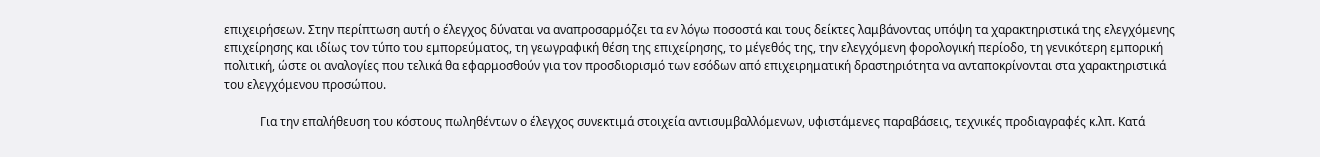επιχειρήσεων. Στην περίπτωση αυτή ο έλεγχος δύναται να αναπροσαρμόζει τα εν λόγω ποσοστά και τους δείκτες λαμβάνοντας υπόψη τα χαρακτηριστικά της ελεγχόμενης επιχείρησης και ιδίως τον τύπο του εμπορεύματος, τη γεωγραφική θέση της επιχείρησης, το μέγεθός της, την ελεγχόμενη φορολογική περίοδο, τη γενικότερη εμπορική πολιτική, ώστε οι αναλογίες που τελικά θα εφαρμοσθούν για τον προσδιορισμό των εσόδων από επιχειρηματική δραστηριότητα να ανταποκρίνονται στα χαρακτηριστικά του ελεγχόμενου προσώπου.

            Για την επαλήθευση του κόστους πωληθέντων ο έλεγχος συνεκτιμά στοιχεία αντισυμβαλλόμενων, υφιστάμενες παραβάσεις, τεχνικές προδιαγραφές κ.λπ. Κατά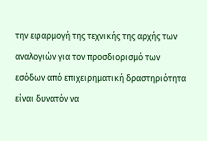την εφαρμογή της τεχνικής της αρχής των αναλογιών για τον προσδιορισμό των εσόδων από επιχειρηματική δραστηριότητα είναι δυνατόν να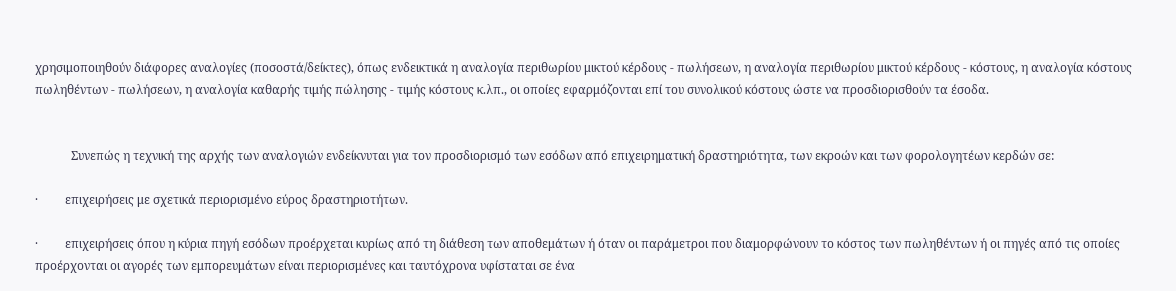χρησιμοποιηθούν διάφορες αναλογίες (ποσοστά/δείκτες), όπως ενδεικτικά η αναλογία περιθωρίου μικτού κέρδους - πωλήσεων, η αναλογία περιθωρίου μικτού κέρδους - κόστους, η αναλογία κόστους πωληθέντων - πωλήσεων, η αναλογία καθαρής τιμής πώλησης - τιμής κόστους κ.λπ., οι οποίες εφαρμόζονται επί του συνολικού κόστους ώστε να προσδιορισθούν τα έσοδα.


            Συνεπώς η τεχνική της αρχής των αναλογιών ενδείκνυται για τον προσδιορισμό των εσόδων από επιχειρηματική δραστηριότητα, των εκροών και των φορολογητέων κερδών σε:

·         επιχειρήσεις με σχετικά περιορισμένο εύρος δραστηριοτήτων.

·         επιχειρήσεις όπου η κύρια πηγή εσόδων προέρχεται κυρίως από τη διάθεση των αποθεμάτων ή όταν οι παράμετροι που διαμορφώνουν το κόστος των πωληθέντων ή οι πηγές από τις οποίες προέρχονται οι αγορές των εμπορευμάτων είναι περιορισμένες και ταυτόχρονα υφίσταται σε ένα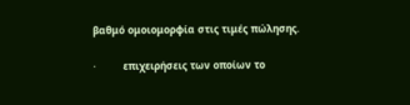βαθμό ομοιομορφία στις τιμές πώλησης.

·         επιχειρήσεις των οποίων το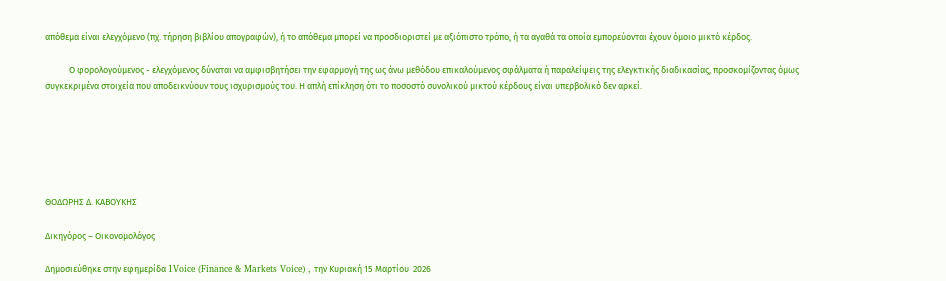απόθεμα είναι ελεγχόμενο (πχ. τήρηση βιβλίου απογραφών), ή το απόθεμα μπορεί να προσδιοριστεί με αξιόπιστο τρόπο, ή τα αγαθά τα οποία εμπορεύονται έχουν όμοιο μικτό κέρδος.

            Ο φορολογούμενος - ελεγχόμενος δύναται να αμφισβητήσει την εφαρμογή της ως άνω μεθόδου επικαλούμενος σφάλματα ή παραλείψεις της ελεγκτικής διαδικασίας, προσκομίζοντας όμως συγκεκριμένα στοιχεία που αποδεικνύουν τους ισχυρισμούς του. Η απλή επίκληση ότι το ποσοστό συνολικού μικτού κέρδους είναι υπερβολικό δεν αρκεί.






ΘΟΔΩΡΗΣ Δ. ΚΑΒΟΥΚΗΣ

Δικηγόρος – Οικονομολόγος

Δημοσιεύθηκε στην εφημερίδα 1Voice (Finance & Markets Voice) , την Κυριακή 15 Μαρτίου  2026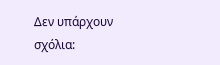Δεν υπάρχουν σχόλια: